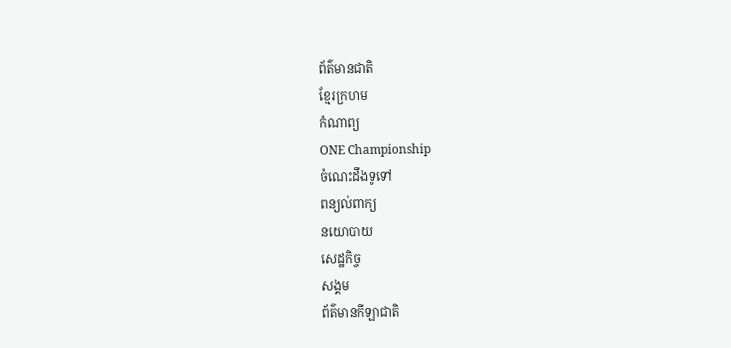ព័ត៌មានជាតិ
ខ្មែរក្រហម
កំណាព្យ
ONE Championship
ចំណេះដឹងទូទៅ
ពន្យល់ពាក្យ
នយោបាយ
សេដ្ឋកិច្ច
សង្គម
ព័ត៌មានកីឡាជាតិ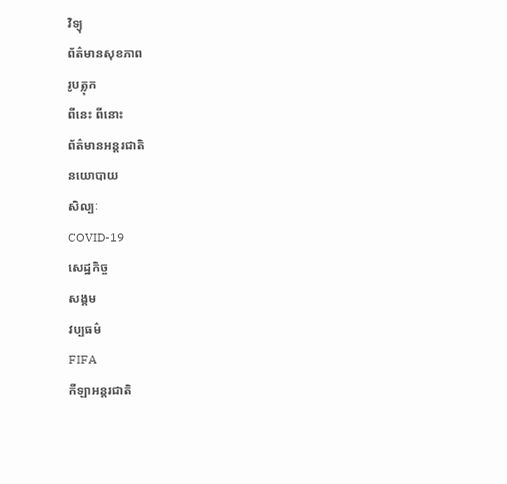វិទ្យុ
ព័ត៌មានសុខភាព
រូបត្លុក
ពីនេះ ពីនោះ
ព័ត៌មានអន្តរជាតិ
នយោបាយ
សិល្បៈ
COVID-19
សេដ្ឋកិច្ច
សង្គម
វប្បធម៌
FIFA
កីឡាអន្តរជាតិ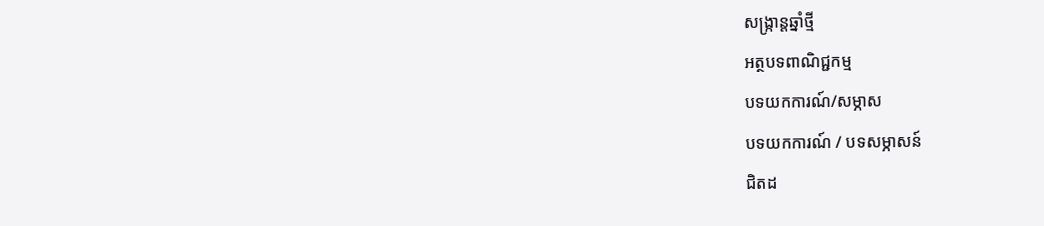សង្រ្កាន្តឆ្នាំថ្មី
អត្ថបទពាណិជ្ជកម្ម
បទយកការណ៍/សម្ភាស
បទយកការណ៍ / បទសម្ភាសន៍
ជិតដ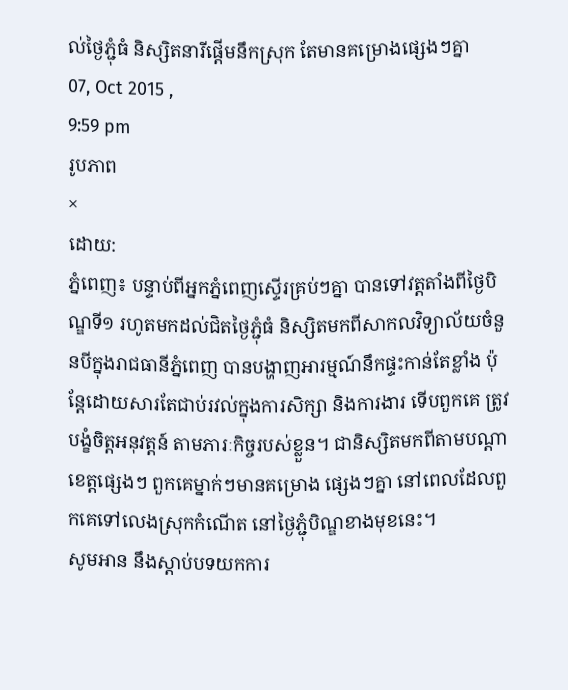ល់ថ្ងៃភ្ជុំធំ និស្សិតនារីផ្តើមនឹកស្រុក តែមានគម្រោងផ្សេងៗគ្នា
07, Oct 2015 ,
9:59 pm
រូបភាព
×
ដោយ:
ភ្នំពេញ៖ បន្ទាប់ពីអ្នកភ្នំពេញស្ទើរគ្រប់ៗគ្នា បានទៅវត្តតាំងពីថ្ងៃបិណ្ឌទី១ រហូតមកដល់ជិតថ្ងៃភ្ជុំធំ និស្សិតមកពីសាកលវិទ្យាល័យចំនួនបីក្នុងរាជធានីភ្នំពេញ បានបង្ហាញអារម្មណ៍នឹកផ្ទះកាន់តែខ្លាំង ប៉ុន្តែដោយសារតែជាប់រវល់ក្នុងការសិក្សា និងការងារ ទើបពួកគេ ត្រូវបង្ខំចិត្តអនុវត្តន៍ តាមភារៈកិច្ចរបស់ខ្លួន។ ជានិស្សិតមកពីតាមបណ្តាខេត្តផ្សេងៗ ពួកគេម្នាក់ៗមានគម្រោង ផ្សេងៗគ្នា នៅពេលដែលពួកគេទៅលេងស្រុកកំណើត នៅថ្ងៃភ្ជុំបិណ្ឌខាងមុខនេះ។
សូមអាន នឹងស្តាប់បទយកការ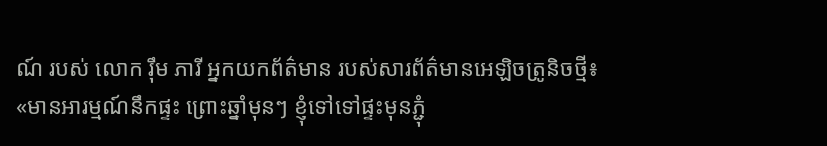ណ៍ របស់ លោក រ៉ឹម ភារី អ្នកយកព័ត៌មាន របស់សារព័ត៌មានអេឡិចត្រូនិចថ្មី៖
«មានអារម្មណ៍នឹកផ្ទះ ព្រោះឆ្នាំមុនៗ ខ្ញុំទៅទៅផ្ទះមុនភ្ជុំ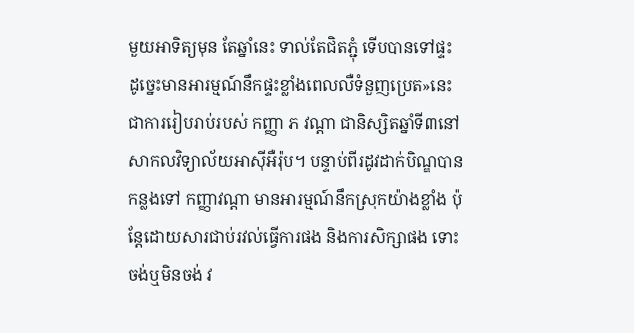មួយអាទិត្យមុន តែឆ្នាំនេះ ទាល់តែជិតភ្ជុំ ទើបបានទៅផ្ទះ ដូច្នេះមានអារម្មណ៍នឹកផ្ទះខ្លាំងពេលលឺទំនួញប្រេត»នេះជាការរៀបរាប់របស់ កញ្ញា ភ វណ្តា ជានិស្សិតឆ្នាំទី៣នៅសាកលវិទ្យាល័យអាស៊ីអឺរ៉ុប។ បន្ទាប់ពីរដូវដាក់បិណ្ឌបានកន្លងទៅ កញ្ញាវណ្តា មានអារម្មណ៍នឹកស្រុកយ៉ាងខ្លាំង ប៉ុន្តែដោយសារជាប់រវល់ធ្វើការផង និងការសិក្សាផង ទោះចង់ឬមិនចង់ វ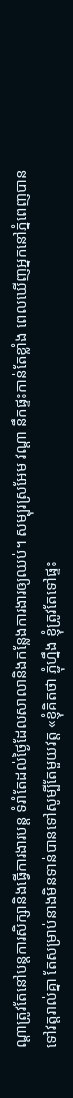ណ្តាត្រូវតែនៅបន្តការសិក្សានិងធ្វើការងារបន្ត ទំរាំតែដល់ថ្ងៃដែលសាលានិងកន្លែងការងារឲ្យឈប់។ សម្បុរស្រអែម វណ្តា នឹកផ្ទះកាន់តែខ្លាំង ពេលឃើញអ្នកនៅភ្នំពេញបានទៅវត្តរាល់គ្នា តែសម្រាប់នាងមិនទាន់បានទៅសូម្បីតែមួយវត្ត «ខ្ញុំគិតថា ភ្ជុំហ្នឹង ខ្ញុំត្រូវតែទៅផ្ទះ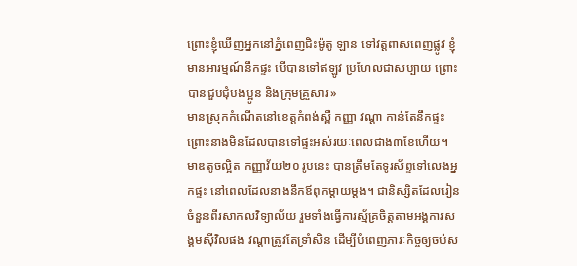ព្រោះខ្ញុំឃើញអ្នកនៅភ្នំពេញជិះម៉ូតូ ឡាន ទៅវត្តពាសពេញផ្លូវ ខ្ញុំមានអារម្មណ៍នឹកផ្ទះ បើបានទៅឥឡូវ ប្រហែលជាសប្បាយ ព្រោះបានជួបជុំបងប្អូន និងក្រុមគ្រួសារ»
មានស្រុកកំណើតនៅខេត្តកំពង់ស្ពឺ កញ្ញា វណ្តា កាន់តែនឹកផ្ទះ ព្រោះនាងមិនដែលបានទៅផ្ទះអស់រយៈពេលជាង៣ខែហើយ។ មាឌតូចល្អិត កញ្ញាវ័យ២០ រូបនេះ បានត្រឹមតែទូរស័ព្ទទៅលេងអ្នកផ្ទះ នៅពេលដែលនាងនឹកឪពុកម្តាយម្តង។ ជានិស្សិតដែលរៀនចំនួនពីរសាកលវិទ្យាល័យ រួមទាំងធ្វើការស្ម័គ្រចិត្តតាមអង្គការសង្គមស៊ីវិលផង វណ្តាត្រូវតែទ្រាំសិន ដើម្បីបំពេញភារៈកិច្ចឲ្យចប់ស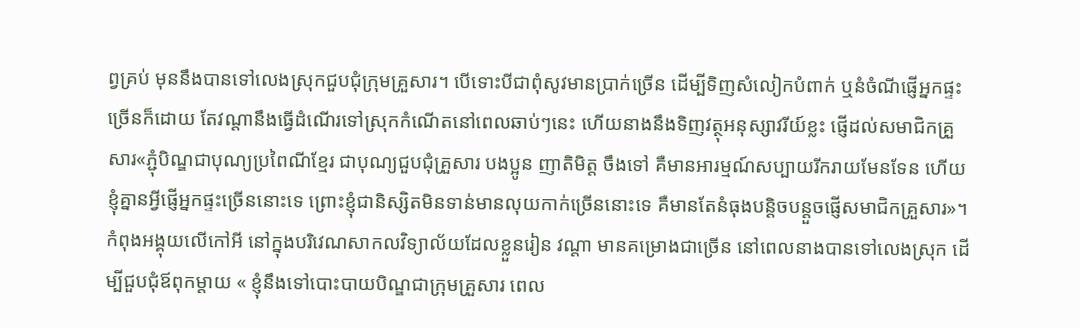ព្វគ្រប់ មុននឹងបានទៅលេងស្រុកជួបជុំក្រុមគ្រួសារ។ បើទោះបីជាពុំសូវមានប្រាក់ច្រើន ដើម្បីទិញសំលៀកបំពាក់ ឬនំចំណីផ្ញើអ្នកផ្ទះច្រើនក៏ដោយ តែវណ្តានឹងធ្វើដំណើរទៅស្រុកកំណើតនៅពេលឆាប់ៗនេះ ហើយនាងនឹងទិញវត្ថុអនុស្សាវរីយ៍ខ្លះ ផ្ញើដល់សមាជិកគ្រួសារ«ភ្ជុំបិណ្ឌជាបុណ្យប្រពៃណីខ្មែរ ជាបុណ្យជួបជុំគ្រួសារ បងប្អូន ញាតិមិត្ត ចឹងទៅ គឺមានអារម្មណ៍សប្បាយរីករាយមែនទែន ហើយខ្ញុំគ្នានអ្វីផ្ញើអ្នកផ្ទះច្រើននោះទេ ព្រោះខ្ញុំជានិស្សិតមិនទាន់មានលុយកាក់ច្រើននោះទេ គឺមានតែនំធុងបន្តិចបន្តួចផ្ញើសមាជិកគ្រួសារ»។
កំពុងអង្គុយលើកៅអី នៅក្នុងបរិវេណសាកលវិទ្យាល័យដែលខ្លួនរៀន វណ្តា មានគម្រោងជាច្រើន នៅពេលនាងបានទៅលេងស្រុក ដើម្បីជួបជុំឪពុកម្តាយ « ខ្ញុំនឹងទៅបោះបាយបិណ្ឌជាក្រុមគ្រួសារ ពេល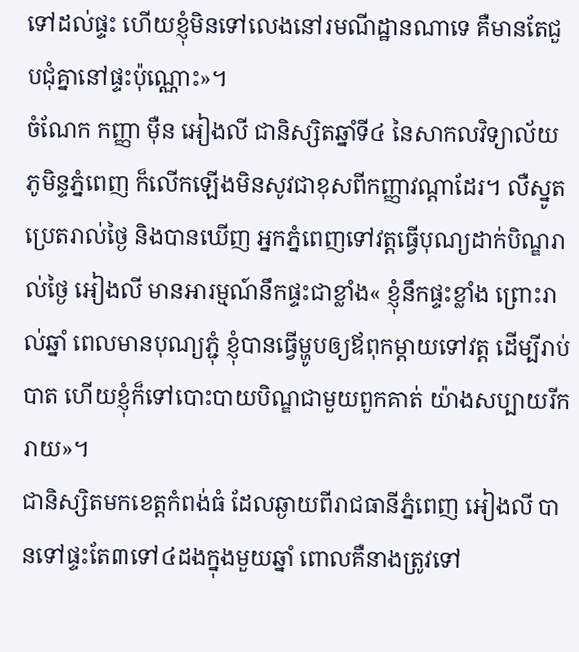ទៅដល់ផ្ទះ ហើយខ្ញុំមិនទៅលេងនៅរមណីដ្ឋានណាទេ គឺមានតែជួបជុំគ្នានៅផ្ទះប៉ុណ្ណោះ»។
ចំណែក កញ្ញា ម៉ឺន អៀងលី ជានិស្សិតឆ្នាំទី៤ នៃសាកលវិទ្យាល័យភូមិន្ទភ្នំពេញ ក៏លើកឡើងមិនសូវជាខុសពីកញ្ញាវណ្តាដែរ។ លឺស្នូតប្រេតរាល់ថ្ងៃ និងបានឃើញ អ្នកភ្នំពេញទៅវត្តធ្វើបុណ្យដាក់បិណ្ឌរាល់ថ្ងៃ អៀងលី មានអារម្មណ៍នឹកផ្ទះជាខ្លាំង« ខ្ញុំនឹកផ្ទះខ្លាំង ព្រោះរាល់ឆ្នាំ ពេលមានបុណ្យភ្ជុំ ខ្ញុំបានធ្វើម្ហូបឲ្យឪពុកម្តាយទៅវត្ត ដើម្បីរាប់បាត ហើយខ្ញុំក៏ទៅបោះបាយបិណ្ឌជាមួយពួកគាត់ យ៉ាងសប្បាយរីករាយ»។
ជានិស្សិតមកខេត្តកំពង់ធំ ដែលឆ្ងាយពីរាជធានីភ្នំពេញ អៀងលី បានទៅផ្ទះតែ៣ទៅ៤ដងក្នុងមួយឆ្នាំ ពោលគឺនាងត្រូវទៅ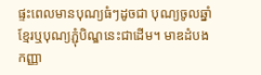ផ្ទះពេលមានបុណ្យធំៗដូចជា បុណ្យចូលឆ្នាំខ្មែរឬបុណ្យភ្ជុំបិណ្ឌនេះជាដើម។ មាឌដំបង កញ្ញា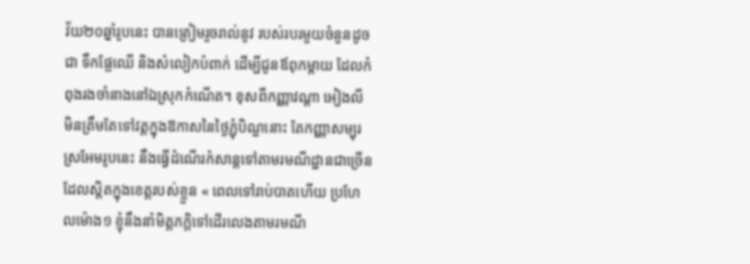វ័យ២០ឆ្នាំរូបនេះ បានត្រៀមរួចរាល់នូវ របស់របរមួយចំនួនដូចជា ទឹកផ្លែឈើ និងសំលៀកបំពាក់ ដើម្បីជូនឪពុកម្តាយ ដែលកំពុងរងចាំនាងនៅឯស្រុកកំណើត។ ខុសពីកញ្ញាវណ្តា អៀងលី មិនត្រឹមតែទៅវត្តក្នុងឱកាសនៃថ្ងៃភ្ជុំបិណ្ឌនោះ តែកញ្ញាសម្បុរស្រអែមរូបនេះ នឹងធ្វើដំណើរកំសាន្តទៅតាមរមណីដ្ឋានជាច្រើន ដែលស្តិតក្នុងខេត្តរបស់ខ្លួន « ពេលទៅរាប់បាតហើយ ប្រហែលម៉ោង១ ខ្ញុំនឹងនាំមិត្តភក្តិទៅដើរលេងតាមរមណី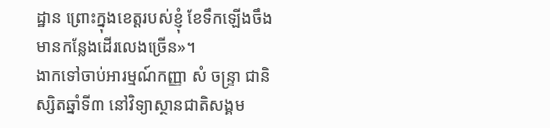ដ្ឋាន ព្រោះក្នុងខេត្តរបស់ខ្ញុំ ខែទឹកឡើងចឹង មានកន្លែងដើរលេងច្រើន»។
ងាកទៅចាប់អារម្មណ៍កញ្ញា សំ ចន្ទ្រា ជានិស្សិតឆ្នាំទី៣ នៅវិទ្យាស្ថានជាតិសង្គម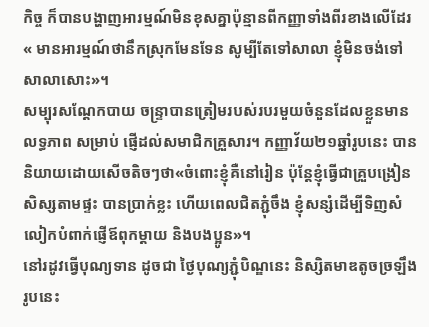កិច្ច ក៏បានបង្ហាញអារម្មណ៍មិនខុសគ្នាប៉ុន្មានពីកញ្ញាទាំងពីរខាងលើដែរ « មានអារម្មណ៍ថានឹកស្រុកមែនទែន សូម្បីតែទៅសាលា ខ្ញុំមិនចង់ទៅសាលាសោះ»។
សម្បុរសណ្តែកបាយ ចន្ទ្រាបានត្រៀមរបស់របរមួយចំនួនដែលខ្លួនមានលទ្ធភាព សម្រាប់ ផ្ញើដល់សមាជិកគ្រួសារ។ កញ្ញាវ័យ២១ឆ្នាំរូបនេះ បាននិយាយដោយសើចតិចៗថា«ចំពោះខ្ញុំគឺនៅរៀន ប៉ុន្តែខ្ញុំធ្វើជាគ្រួបង្រៀនសិស្សតាមផ្ទះ បានប្រាក់ខ្លះ ហើយពេលជិតភ្ជុំចឹង ខ្ញុំសន្សំដើម្បីទិញសំលៀកបំពាក់ផ្ញើឪពុកម្តាយ និងបងប្អូន»។
នៅរដូវធ្វើបុណ្យទាន ដូចជា ថ្ងៃបុណ្យភ្ជុំបិណ្ឌនេះ និស្សិតមាឌតូចច្រឡឹងរូបនេះ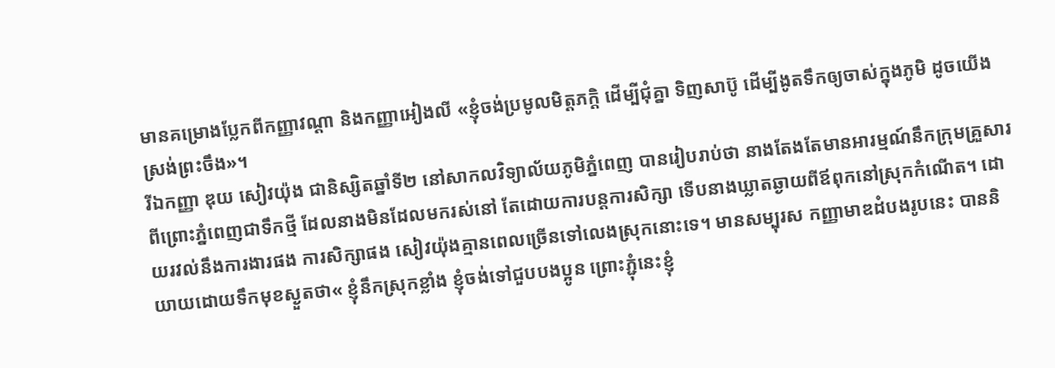មានគម្រោងប្លែកពីកញ្ញាវណ្តា និងកញ្ញាអៀងលី «ខ្ញុំចង់ប្រមូលមិត្តភក្តិ ដើម្បីជុំគ្នា ទិញសាប៊ូ ដើម្បីងូតទឹកឲ្យចាស់ក្នុងភូមិ ដូចយើងស្រង់ព្រះចឹង»។
រីឯកញ្ញា ឌុយ សៀវយ៉ុង ជានិស្សិតឆ្នាំទី២ នៅសាកលវិទ្យាល័យភូមិភ្នំពេញ បានរៀបរាប់ថា នាងតែងតែមានអារម្មណ៍នឹកក្រុមគ្រួសារ ពីព្រោះភ្នំពេញជាទឹកថ្មី ដែលនាងមិនដែលមករស់នៅ តែដោយការបន្តការសិក្សា ទើបនាងឃ្លាតឆ្ងាយពីឪពុកនៅស្រុកកំណើត។ ដោយរវល់នឹងការងារផង ការសិក្សាផង សៀវយ៉ុងគ្មានពេលច្រើនទៅលេងស្រុកនោះទេ។ មានសម្បុរស កញ្ញាមាឌដំបងរូបនេះ បាននិយាយដោយទឹកមុខស្ងួតថា« ខ្ញុំនឹកស្រុកខ្លាំង ខ្ញុំចង់ទៅជួបបងប្អូន ព្រោះភ្ជុំនេះខ្ញុំ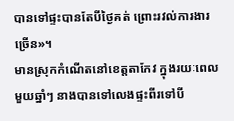បានទៅផ្ទះបានតែបីថ្ងៃគត់ ព្រោះរវល់ការងារច្រើន»។
មានស្រុកកំណើតនៅខេត្តតាកែវ ក្នុងរយៈពេលមួយឆ្នាំៗ នាងបានទៅលេងផ្ទះពីរទៅបី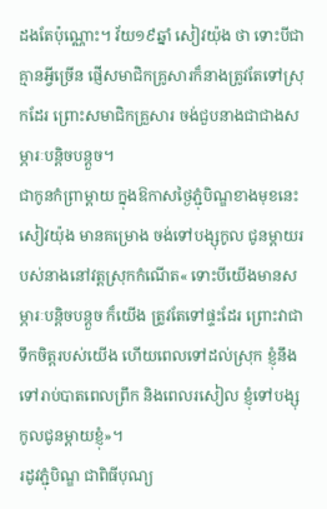ដងតែប៉ុណ្ណោះ។ វ័យ១៩ឆ្នាំ សៀវយ៉ុង ថា ទោះបីជាគ្មានអ្វីច្រើន ផ្ញើសមាជិកគ្រូសារក៏នាងត្រូវតែទៅស្រុកដែរ ព្រោះសមាជិកគ្រួសារ ចង់ជួបនាងជាជាងសម្ភារៈបន្តិចបន្តួច។
ជាកូនកំព្រាម្តាយ ក្នុងឱកាសថ្ងៃភ្ជុំបិណ្ឌខាងមុខនេះ សៀវយ៉ុង មានគម្រោង ចង់ទៅបង្សុកូល ជូនម្តាយរបស់នាងនៅវត្តស្រុកកំណើត« ទោះបីយើងមានសម្ភារៈបន្តិចបន្តួច ក៏យើង ត្រូវតែទៅផ្ទះដែរ ព្រោះវាជាទឹកចិត្តរបស់យើង ហើយពេលទៅដល់ស្រុក ខ្ញុំនឹងទៅរាប់បាតពេលព្រឹក និងពេលរសៀល ខ្ញុំទៅបង្សុកូលជូនម្តាយខ្ញុំ»។
រដូវភ្ជុំបិណ្ឌ ជាពិធីបុណ្យ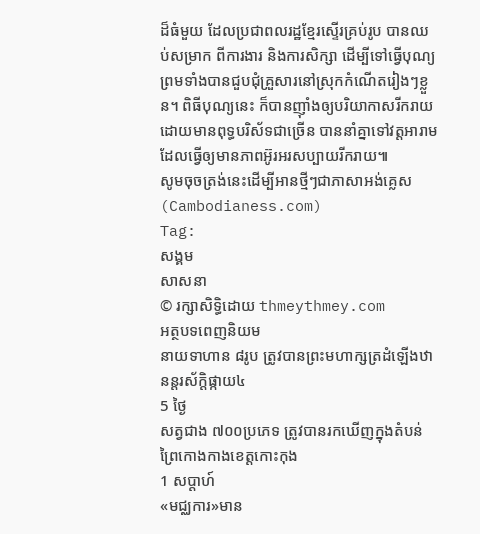ដ៏ធំមួយ ដែលប្រជាពលរដ្ឋខ្មែរស្ទើរគ្រប់រូប បានឈប់សម្រាក ពីការងារ និងការសិក្សា ដើម្បីទៅធ្វើបុណ្យ ព្រមទាំងបានជួបជុំគ្រួសារនៅស្រុកកំណើតរៀងៗខ្លួន។ ពិធីបុណ្យនេះ ក៏បានញ៉ាំងឲ្យបរិយាកាសរីករាយ ដោយមានពុទ្ធបរិស័ទជាច្រើន បាននាំគ្នាទៅវត្តអារាម ដែលធ្វើឲ្យមានភាពអ៊ូរអរសប្បាយរីករាយ៕
សូមចុចត្រង់នេះដើម្បីអានថ្មីៗជាភាសាអង់គ្លេស (Cambodianess.com)
Tag:
សង្គម
សាសនា
© រក្សាសិទ្ធិដោយ thmeythmey.com
អត្ថបទពេញនិយម
នាយទាហាន ៨រូប ត្រូវបានព្រះមហាក្សត្រដំឡើងឋានន្តរស័ក្តិផ្កាយ៤
5 ថ្ងៃ
សត្វជាង ៧០០ប្រភេទ ត្រូវបានរកឃើញក្នុងតំបន់ព្រៃកោងកាងខេត្តកោះកុង
1 សប្តាហ៍
«មជ្ឈការ»មាន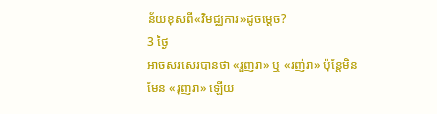ន័យខុសពី«វិមជ្ឈការ»ដូចម្តេច?
3 ថ្ងៃ
អាចសរសេរបានថា «រួញរា» ឬ «រញ់រា» ប៉ុន្តែមិនមែន «រុញរា» ឡើយ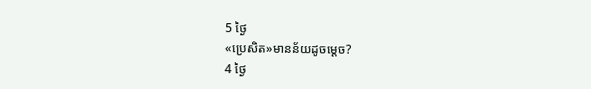5 ថ្ងៃ
«ប្រេសិត»មានន័យដូចម្តេច?
4 ថ្ងៃ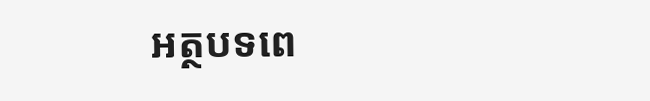អត្ថបទពេ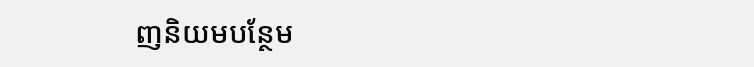ញនិយមបន្ថែម